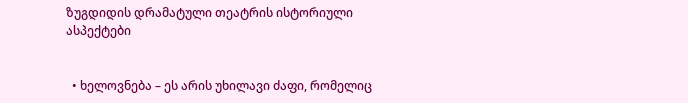ზუგდიდის დრამატული თეატრის ისტორიული ასპექტები


  • ხელოვნება – ეს არის უხილავი ძაფი, რომელიც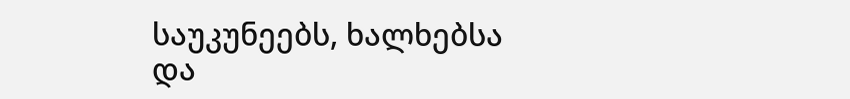საუკუნეებს, ხალხებსა და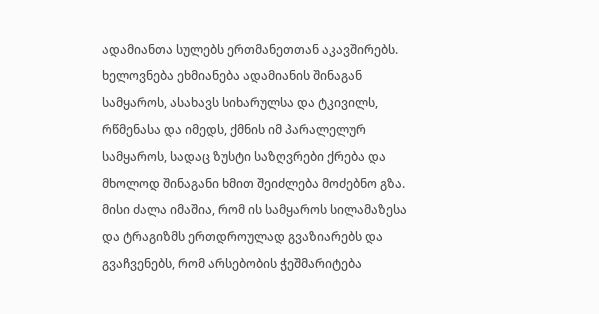ადამიანთა სულებს ერთმანეთთან აკავშირებს. ხელოვნება ეხმიანება ადამიანის შინაგან სამყაროს, ასახავს სიხარულსა და ტკივილს, რწმენასა და იმედს, ქმნის იმ პარალელურ სამყაროს, სადაც ზუსტი საზღვრები ქრება და მხოლოდ შინაგანი ხმით შეიძლება მოძებნო გზა. მისი ძალა იმაშია, რომ ის სამყაროს სილამაზესა და ტრაგიზმს ერთდროულად გვაზიარებს და გვაჩვენებს, რომ არსებობის ჭეშმარიტება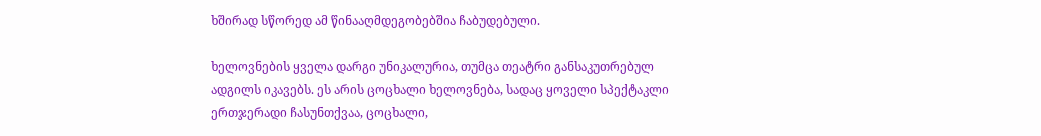ხშირად სწორედ ამ წინააღმდეგობებშია ჩაბუდებული.

ხელოვნების ყველა დარგი უნიკალურია, თუმცა თეატრი განსაკუთრებულ ადგილს იკავებს. ეს არის ცოცხალი ხელოვნება, სადაც ყოველი სპექტაკლი ერთჯერადი ჩასუნთქვაა, ცოცხალი,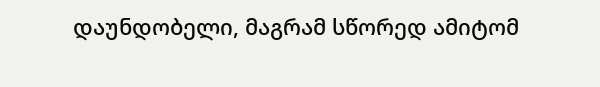დაუნდობელი, მაგრამ სწორედ ამიტომ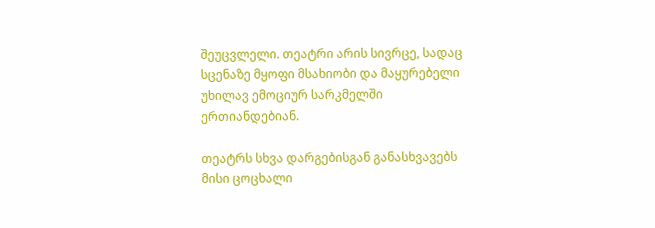შეუცვლელი. თეატრი არის სივრცე, სადაც სცენაზე მყოფი მსახიობი და მაყურებელი უხილავ ემოციურ სარკმელში ერთიანდებიან.

თეატრს სხვა დარგებისგან განასხვავებს მისი ცოცხალი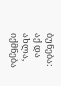ბუნება: აქ და ახლა, იქმნება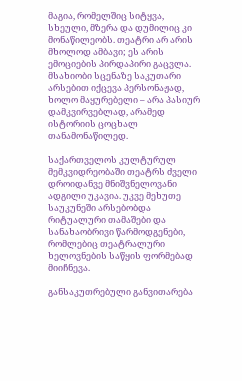მაგია, რომელშიც სიტყვა, სხეული, მზერა და დუმილიც კი მონაწილეობს. თეატრი არ არის მხოლოდ ამბავი; ეს არის ემოციების პირდაპირი გაცვლა. მსახიობი სცენაზე საკუთარი არსებით იქცევა პერსონაჟად, ხოლო მაყურებელი – არა პასიურ დამკვირვებლად, არამედ ისტორიის ცოცხალ თანამონაწილედ.

საქართველოს კულტურულ მემკვიდრეობაში თეატრს ძველი დროიდანვე მნიშვნელოვანი ადგილი უკავია. უკვე მეხუთე საუკუნეში არსებობდა რიტუალური თამაშები და სანახაობრივი წარმოდგენები, რომლებიც თეატრალური ხელოვნების საწყის ფორმებად მიიჩნევა.

განსაკუთრებული განვითარება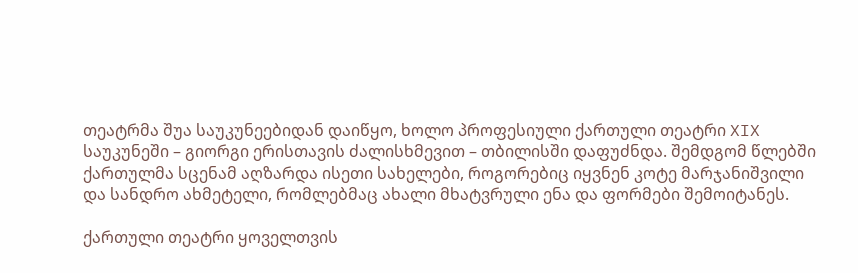თეატრმა შუა საუკუნეებიდან დაიწყო, ხოლო პროფესიული ქართული თეატრი XIX საუკუნეში – გიორგი ერისთავის ძალისხმევით – თბილისში დაფუძნდა. შემდგომ წლებში ქართულმა სცენამ აღზარდა ისეთი სახელები, როგორებიც იყვნენ კოტე მარჯანიშვილი და სანდრო ახმეტელი, რომლებმაც ახალი მხატვრული ენა და ფორმები შემოიტანეს.

ქართული თეატრი ყოველთვის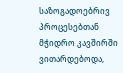საზოგადოებრივ პროცესებთან მჭიდრო კავშირში ვითარდებოდა,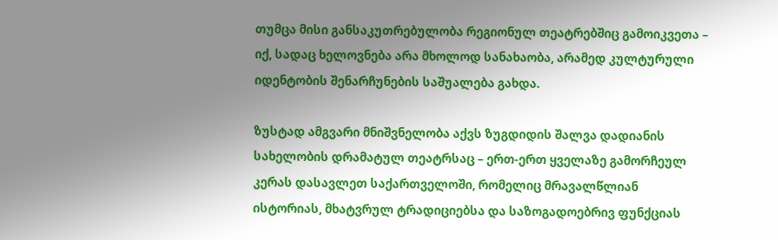თუმცა მისი განსაკუთრებულობა რეგიონულ თეატრებშიც გამოიკვეთა – იქ, სადაც ხელოვნება არა მხოლოდ სანახაობა, არამედ კულტურული იდენტობის შენარჩუნების საშუალება გახდა.

ზუსტად ამგვარი მნიშვნელობა აქვს ზუგდიდის შალვა დადიანის სახელობის დრამატულ თეატრსაც – ერთ-ერთ ყველაზე გამორჩეულ კერას დასავლეთ საქართველოში, რომელიც მრავალწლიან ისტორიას, მხატვრულ ტრადიციებსა და საზოგადოებრივ ფუნქციას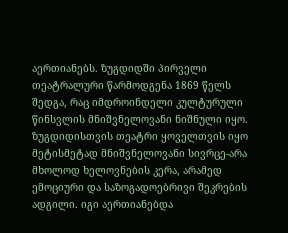აერთიანებს. ზუგდიდში პირველი თეატრალური წარმოდგენა 1869 წელს შედგა, რაც იმდროინდელი კულტურული წინსვლის მნიშვნელოვანი ნიშნული იყო. ზუგდიდისთვის თეატრი ყოველთვის იყო მეტისმეტად მნიშვნელოვანი სივრცე-არა მხოლოდ ხელოვნების კერა, არამედ ემოციური და საზოგადოებრივი შეკრების ადგილი. იგი აერთიანებდა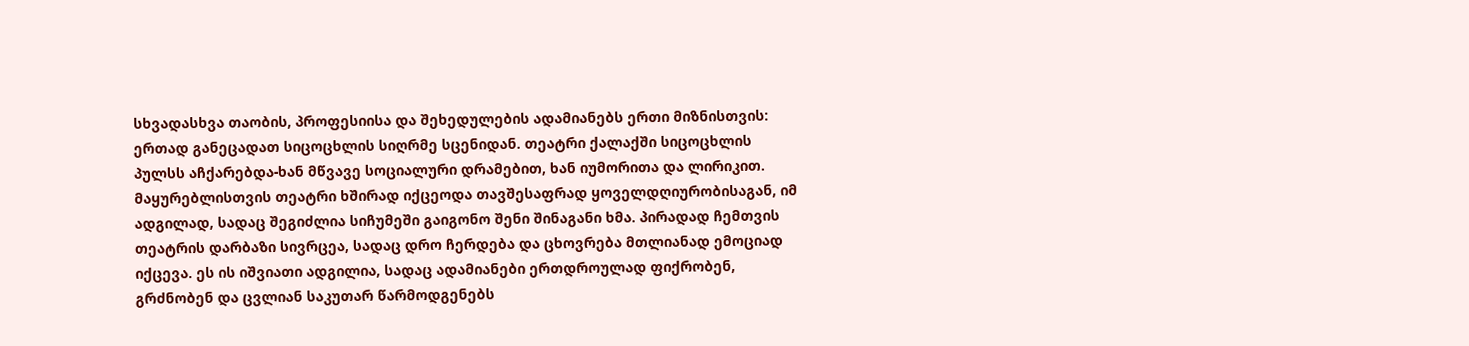სხვადასხვა თაობის, პროფესიისა და შეხედულების ადამიანებს ერთი მიზნისთვის: ერთად განეცადათ სიცოცხლის სიღრმე სცენიდან. თეატრი ქალაქში სიცოცხლის პულსს აჩქარებდა-ხან მწვავე სოციალური დრამებით, ხან იუმორითა და ლირიკით. მაყურებლისთვის თეატრი ხშირად იქცეოდა თავშესაფრად ყოველდღიურობისაგან, იმ ადგილად, სადაც შეგიძლია სიჩუმეში გაიგონო შენი შინაგანი ხმა. პირადად ჩემთვის თეატრის დარბაზი სივრცეა, სადაც დრო ჩერდება და ცხოვრება მთლიანად ემოციად იქცევა. ეს ის იშვიათი ადგილია, სადაც ადამიანები ერთდროულად ფიქრობენ, გრძნობენ და ცვლიან საკუთარ წარმოდგენებს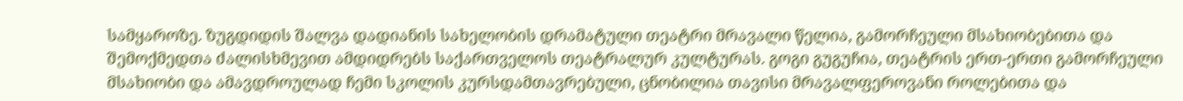სამყაროზე. ზუგდიდის შალვა დადიანის სახელობის დრამატული თეატრი მრავალი წელია, გამორჩეული მსახიობებითა და შემოქმედთა ძალისხმევით ამდიდრებს საქართველოს თეატრალურ კულტურას. გოგი გუგუჩია, თეატრის ერთ-ერთი გამორჩეული მსახიობი და ამავდროულად ჩემი სკოლის კურსდამთავრებული, ცნობილია თავისი მრავალფეროვანი როლებითა და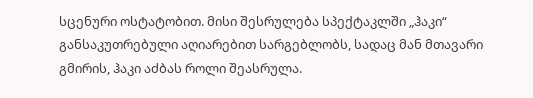სცენური ოსტატობით. მისი შესრულება სპექტაკლში „ჰაკი“ განსაკუთრებული აღიარებით სარგებლობს, სადაც მან მთავარი გმირის, ჰაკი აძბას როლი შეასრულა.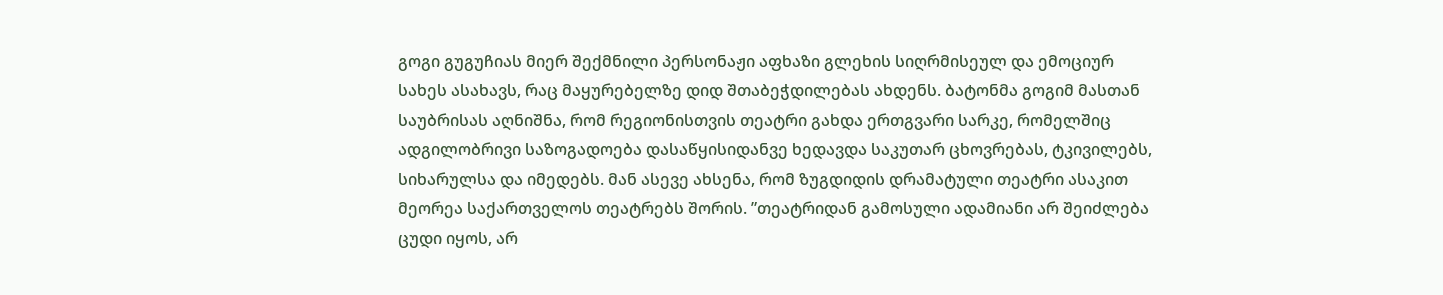გოგი გუგუჩიას მიერ შექმნილი პერსონაჟი აფხაზი გლეხის სიღრმისეულ და ემოციურ სახეს ასახავს, რაც მაყურებელზე დიდ შთაბეჭდილებას ახდენს. ბატონმა გოგიმ მასთან საუბრისას აღნიშნა, რომ რეგიონისთვის თეატრი გახდა ერთგვარი სარკე, რომელშიც ადგილობრივი საზოგადოება დასაწყისიდანვე ხედავდა საკუთარ ცხოვრებას, ტკივილებს, სიხარულსა და იმედებს. მან ასევე ახსენა, რომ ზუგდიდის დრამატული თეატრი ასაკით მეორეა საქართველოს თეატრებს შორის. ”თეატრიდან გამოსული ადამიანი არ შეიძლება ცუდი იყოს, არ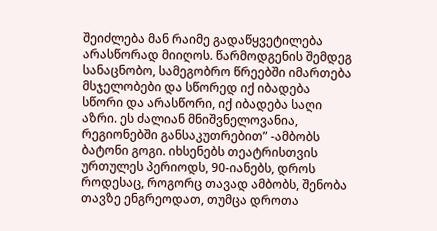შეიძლება მან რაიმე გადაწყვეტილება არასწორად მიიღოს. წარმოდგენის შემდეგ სანაცნობო, სამეგობრო წრეებში იმართება მსჯელობები და სწორედ იქ იბადება სწორი და არასწორი, იქ იბადება საღი აზრი. ეს ძალიან მნიშვნელოვანია, რეგიონებში განსაკუთრებით” -ამბობს ბატონი გოგი. იხსენებს თეატრისთვის ურთულეს პერიოდს, 90-იანებს, დროს როდესაც, როგორც თავად ამბობს, შენობა თავზე ენგრეოდათ, თუმცა დროთა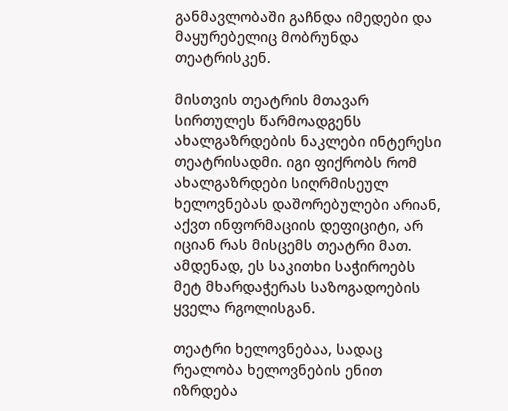განმავლობაში გაჩნდა იმედები და მაყურებელიც მობრუნდა თეატრისკენ.

მისთვის თეატრის მთავარ სირთულეს წარმოადგენს ახალგაზრდების ნაკლები ინტერესი თეატრისადმი. იგი ფიქრობს რომ ახალგაზრდები სიღრმისეულ ხელოვნებას დაშორებულები არიან, აქვთ ინფორმაციის დეფიციტი, არ იციან რას მისცემს თეატრი მათ. ამდენად, ეს საკითხი საჭიროებს მეტ მხარდაჭერას საზოგადოების ყველა რგოლისგან.

თეატრი ხელოვნებაა, სადაც რეალობა ხელოვნების ენით იზრდება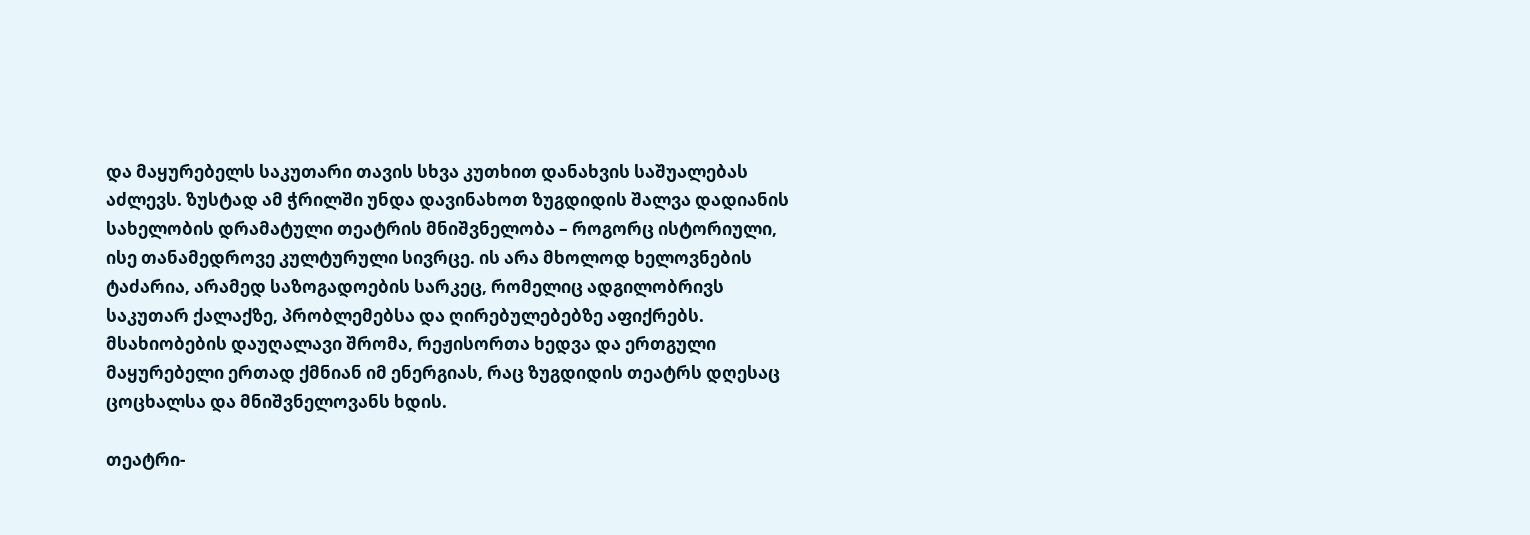და მაყურებელს საკუთარი თავის სხვა კუთხით დანახვის საშუალებას აძლევს. ზუსტად ამ ჭრილში უნდა დავინახოთ ზუგდიდის შალვა დადიანის სახელობის დრამატული თეატრის მნიშვნელობა – როგორც ისტორიული, ისე თანამედროვე კულტურული სივრცე. ის არა მხოლოდ ხელოვნების ტაძარია, არამედ საზოგადოების სარკეც, რომელიც ადგილობრივს საკუთარ ქალაქზე, პრობლემებსა და ღირებულებებზე აფიქრებს. მსახიობების დაუღალავი შრომა, რეჟისორთა ხედვა და ერთგული მაყურებელი ერთად ქმნიან იმ ენერგიას, რაც ზუგდიდის თეატრს დღესაც ცოცხალსა და მნიშვნელოვანს ხდის.

თეატრი-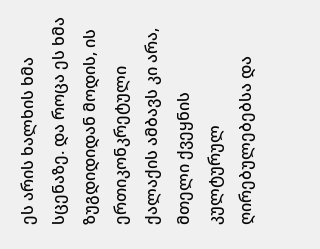ეს არის ხალხის ხმა სცენაზე. და როცა ეს ხმა ზუგდიდიდან მოდის, ის ერთიკონკრეტული ქალაქის ამბავს კი არა, მთელი ქვეყნის კულტურულ ღირებულებებსა და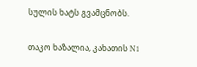სულის ხატს გვამცნობს.

თაკო ხაზალია, კახათის N1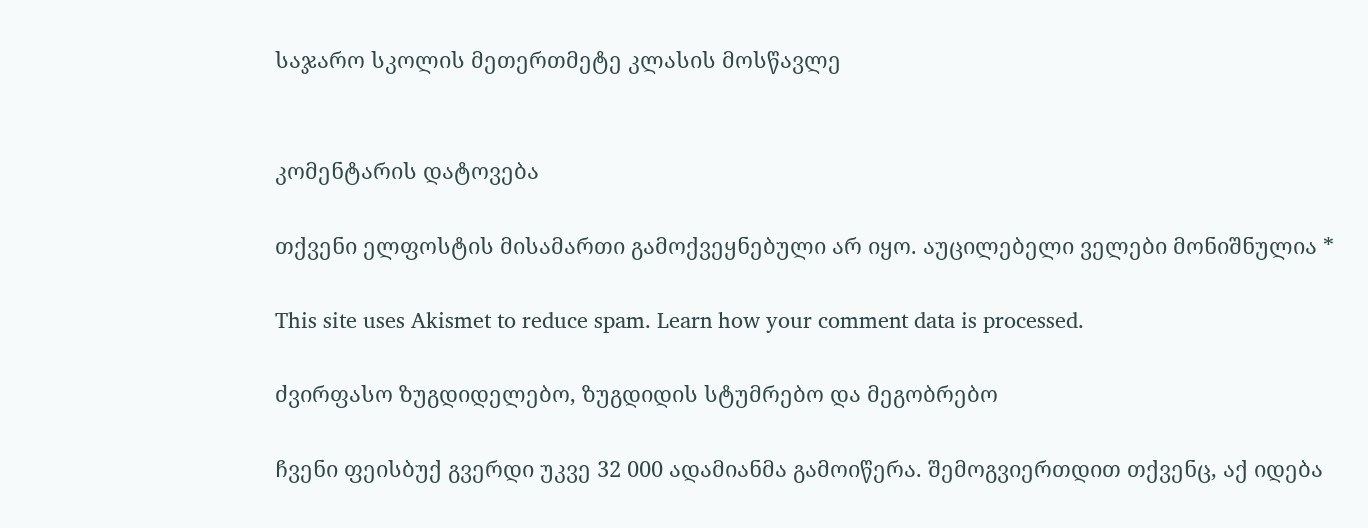საჯარო სკოლის მეთერთმეტე კლასის მოსწავლე


კომენტარის დატოვება

თქვენი ელფოსტის მისამართი გამოქვეყნებული არ იყო. აუცილებელი ველები მონიშნულია *

This site uses Akismet to reduce spam. Learn how your comment data is processed.

ძვირფასო ზუგდიდელებო, ზუგდიდის სტუმრებო და მეგობრებო

ჩვენი ფეისბუქ გვერდი უკვე 32 000 ადამიანმა გამოიწერა. შემოგვიერთდით თქვენც, აქ იდება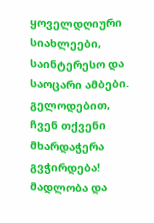ყოველდღიური სიახლეები, საინტერესო და საოცარი ამბები. გელოდებით, ჩვენ თქვენი მხარდაჭერა გვჭირდება! მადლობა და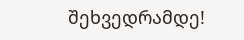შეხვედრამდე!